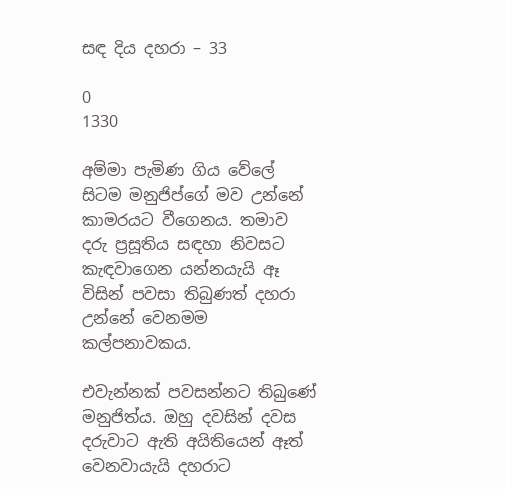සඳ දිය දහරා – 33

0
1330

අම්මා පැමිණ ගිය වේලේ සිටම මනුජිප්ගේ මව උන්නේ කාමරයට වීගෙනය. තමාව දරු ප්‍රසූතිය සඳහා නිවසට කැඳවාගෙන යන්නයැයි ඈ විසින් පවසා තිබුණත් දහරා උන්නේ වෙනමම කල්පනාවකය.

එවැන්නක් පවසන්නට තිබුණේ මනුජිත්ය. ඔහු දවසින් දවස දරුවාට ඇති අයිතියෙන් ඈත් වෙනවායැයි දහරාට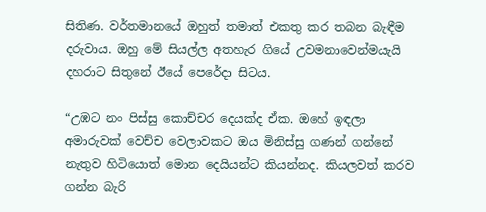සිතිණ. වර්තමානයේ ඔහුත් තමාත් එකතු කර තබන බැඳීම දරුවාය. ඔහු මේ සියල්ල අතහැර ගියේ උවමනාවෙන්මයැයි දහරාට සිතුනේ ඊයේ පෙරේදා සිටය.

“උඹට නං පිස්සු කොච්චර දෙයක්ද ඒක. ඔහේ ඉඳලා අමාරුවක් වෙච්ච වෙලාවකට ඔය මිනිස්සු ගණන් ගන්නේ නැතුව හිටියොත් මොන දෙයියන්ට කියන්නද. කියලවත් කරව ගන්න බැරි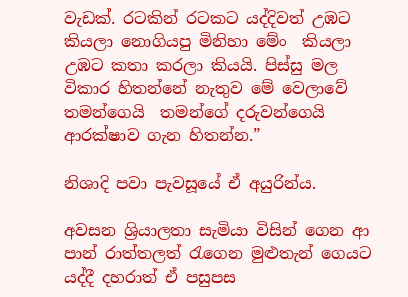වැඩක්. රටකින් රටකට යද්දිවත් උඹට කියලා නොගියපු මිනිහා මේං  කියලා උඹට කතා කරලා කියයි. පිස්සු මල විකාර හිතන්නේ නැතුව මේ වෙලාවේ තමන්ගෙයි  තමන්ගේ දරුවන්ගෙයි  ආරක්ෂාව ගැන හිතන්න.”

නිශාදි පවා පැවසූයේ ඒ අයුරින්ය.

අවසන ශ්‍රියාලතා සැමියා විසින් ගෙන ආ පාන් රාත්තලත් රැගෙන මුළුතැන් ගෙයට  යද්දී දහරාත් ඒ පසුපස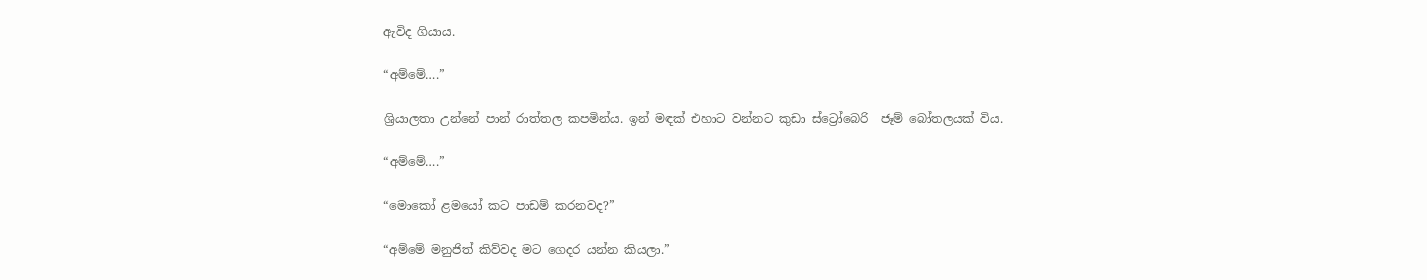ඇවිද ගියාය.

“අම්මේ….”

ශ්‍රියාලතා උන්නේ පාන් රාත්තල කපමින්ය. ඉන් මඳක් එහාට වන්නට කුඩා ස්ට්‍රෝබෙරි  ජෑම් බෝතලයක් විය.

“අම්මේ….”

“මොකෝ ළමයෝ කට පාඩම් කරනවද?”

“අම්මේ මනුජිත් කිව්වද මට ගෙදර යන්න කියලා.”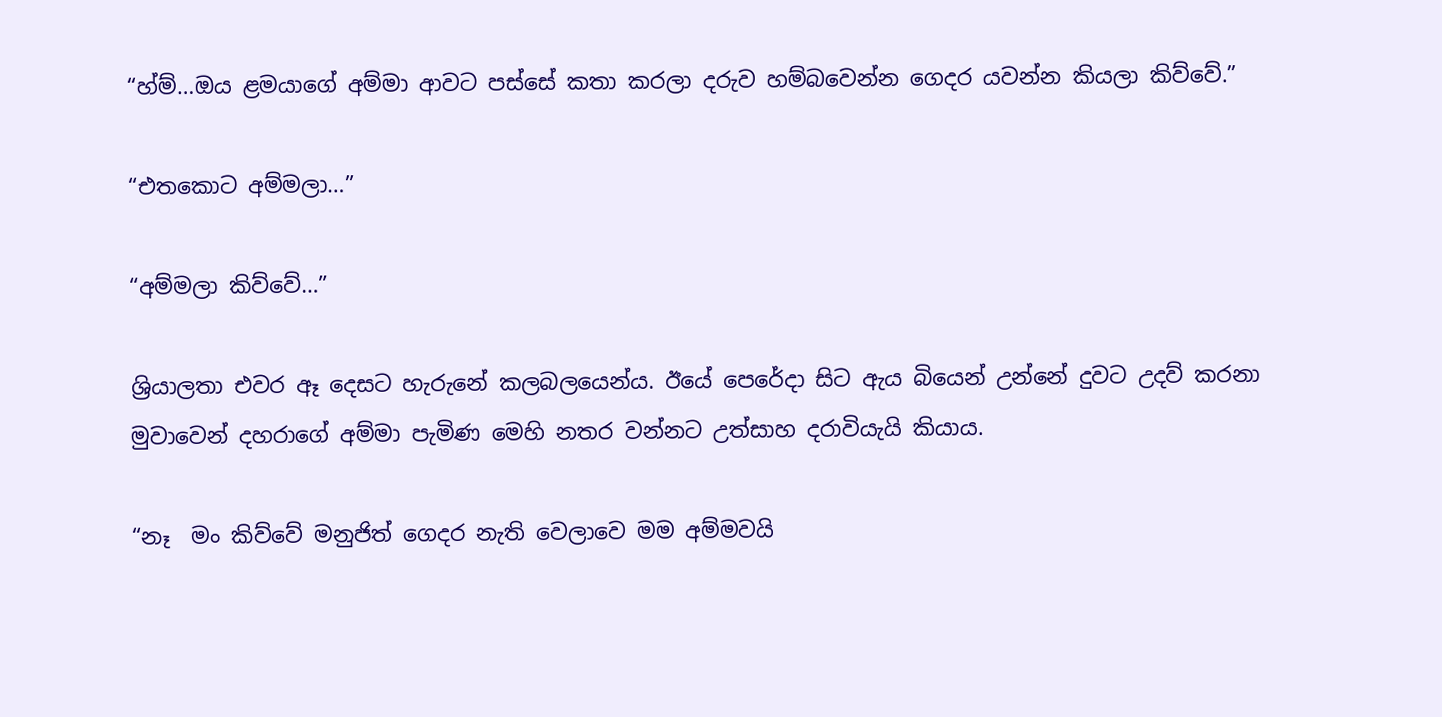“හ්ම්…ඔය ළමයාගේ අම්මා ආවට පස්සේ කතා කරලා දරුව හම්බවෙන්න ගෙදර යවන්න කියලා කිව්වේ.”

“එතකොට අම්මලා…”

“අම්මලා කිව්වේ…”

ශ්‍රියාලතා එවර ඈ දෙසට හැරුනේ කලබලයෙන්ය. ඊයේ පෙරේදා සිට ඇය බියෙන් උන්නේ දුවට උදව් කරනා මුවාවෙන් දහරාගේ අම්මා පැමිණ මෙහි නතර වන්නට උත්සාහ දරාවියැයි කියාය.

“නෑ  මං කිව්වේ මනුජිත් ගෙදර නැති වෙලාවෙ මම අම්මවයි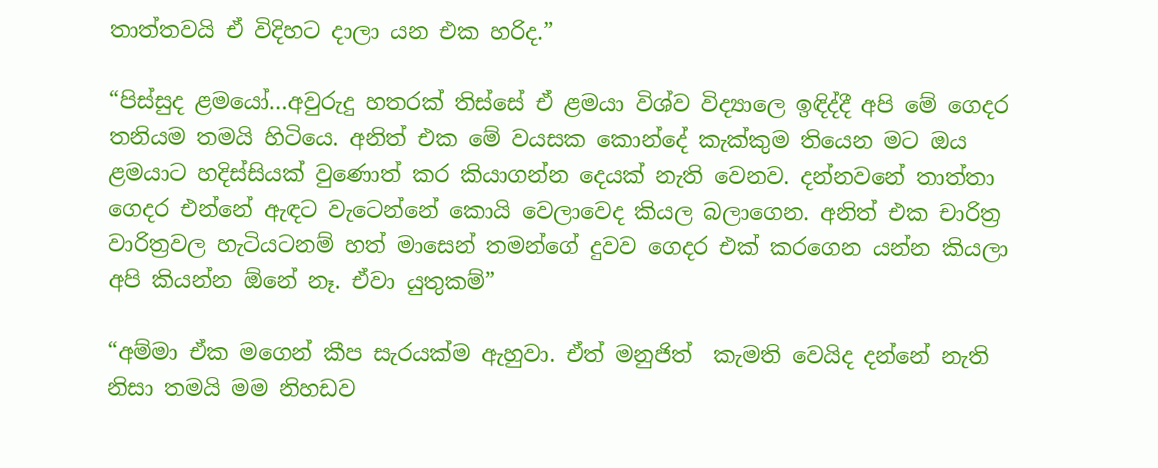තාත්තවයි ඒ විදිහට දාලා යන එක හරිද.”

“පිස්සුද ළමයෝ…අවුරුදු හතරක් තිස්සේ ඒ ළමයා විශ්ව විද්‍යාලෙ ඉඳිද්දී අපි මේ ගෙදර තනියම තමයි හිටියෙ. අනිත් එක මේ වයසක කොන්දේ කැක්කුම තියෙන මට ඔය ළමයාට හදිස්සියක් වුණොත් කර කියාගන්න දෙයක් නැති වෙනව. දන්නවනේ තාත්තා ගෙදර එන්නේ ඇඳට වැටෙන්නේ කොයි වෙලාවෙද කියල බලාගෙන. අනිත් එක චාරිත්‍ර වාරිත්‍රවල හැටියටනම් හත් මාසෙන් තමන්ගේ දුවව ගෙදර එක් කරගෙන යන්න කියලා අපි කියන්න ඕනේ නෑ. ඒවා යුතුකම්”

“අම්මා ඒක මගෙන් කීප සැරයක්ම ඇහුවා. ඒත් මනුජිත්  කැමති වෙයිද දන්නේ නැති නිසා තමයි මම නිහඩව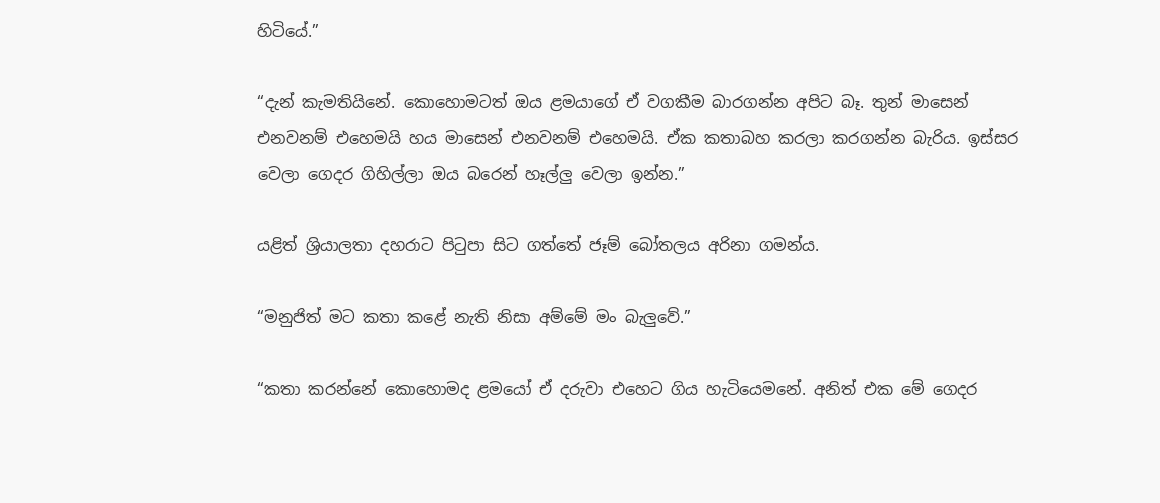හිටියේ.”

“දැන් කැමතියිනේ. කොහොමටත් ඔය ළමයාගේ ඒ වගකීම බාරගන්න අපිට බෑ. තුන් මාසෙන් එනවනම් එහෙමයි හය මාසෙන් එනවනම් එහෙමයි. ඒක කතාබහ කරලා කරගන්න බැරිය. ඉස්සර වෙලා ගෙදර ගිහිල්ලා ඔය බරෙන් හෑල්ලු වෙලා ඉන්න.”

යළිත් ශ්‍රියාලතා දහරාට පිටුපා සිට ගත්තේ ජෑම් බෝතලය අරිනා ගමන්ය.

“මනුජිත් මට කතා කළේ නැති නිසා අම්මේ මං බැලුවේ.”

“කතා කරන්නේ කොහොමද ළමයෝ ඒ දරුවා එහෙට ගිය හැටියෙමනේ. අනිත් එක මේ ගෙදර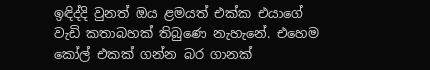ඉඳිද්දි වුනත් ඔය ළමයත් එක්ක එයාගේ වැඩි කතාබහක් තිබුණෙ නැහැනේ. එහෙම කෝල් එකක් ගන්න බර ගානක්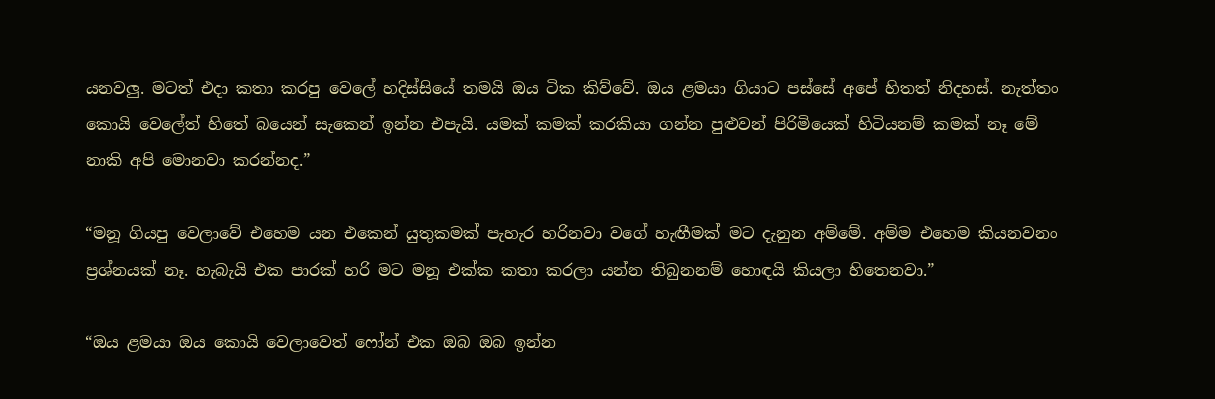යනවලු. මටත් එදා කතා කරපු වෙලේ හදිස්සියේ තමයි ඔය ටික කිව්වේ. ඔය ළමයා ගියාට පස්සේ අපේ හිතත් නිදහස්. නැත්තං කොයි වෙලේත් හිතේ බයෙන් සැකෙන් ඉන්න එපැයි. යමක් කමක් කරකියා ගන්න පුළුවන් පිරිමියෙක් හිටියනම් කමක් නෑ මේ නාකි අපි මොනවා කරන්නද.”

“මනූ ගියපු වෙලාවේ එහෙම යන එකෙන් යුතුකමක් පැහැර හරිනවා වගේ හැඟීමක් මට දැනුන අම්මේ. අම්ම එහෙම කියනවනං ප්‍රශ්නයක් නෑ. හැබැයි එක පාරක් හරි මට මනූ එක්ක කතා කරලා යන්න තිබුනනම් හොඳයි කියලා හිතෙනවා.”

“ඔය ළමයා ඔය කොයි වෙලාවෙත් ෆෝන් එක ඔබ ඔබ ඉන්න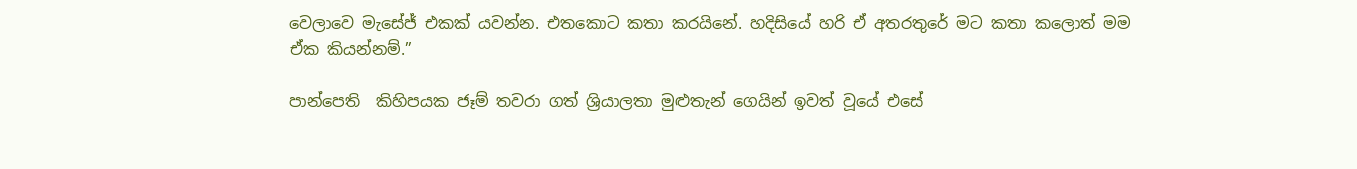වෙලාවෙ මැසේජ් එකක් යවන්න. එතකොට කතා කරයිනේ. හදිසියේ හරි ඒ අතරතුරේ මට කතා කලොත් මම ඒක කියන්නම්.”

පාන්පෙති  කිහිපයක ජෑම් තවරා ගත් ශ්‍රියාලතා මුළුතැන් ගෙයින් ඉවත් වූයේ එසේ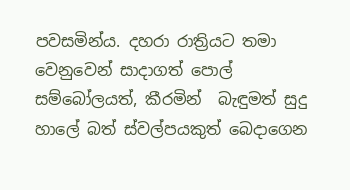පවසමින්ය. දහරා රාත්‍රියට තමා වෙනුවෙන් සාදාගත් පොල් සම්බෝලයත්, කීරමින්  බැඳුමත් සුදු හාලේ බත් ස්වල්පයකුත් බෙදාගෙන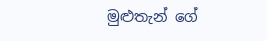මුළුතැන් ගේ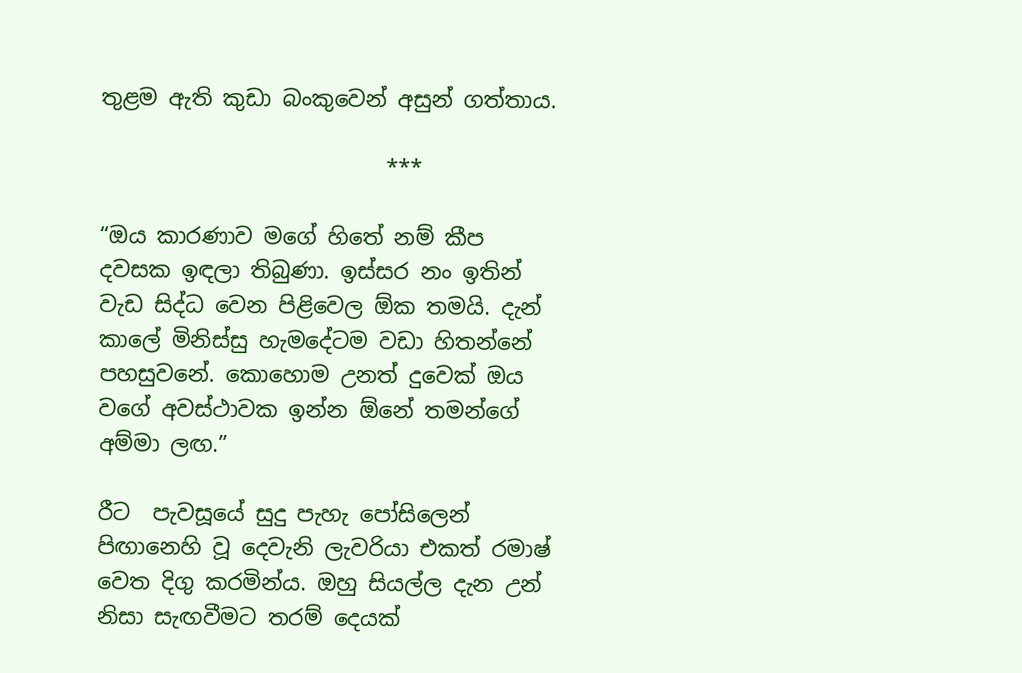තුළම ඇති කුඩා බංකුවෙන් අසුන් ගත්තාය.

                          ***

“ඔය කාරණාව මගේ හිතේ නම් කීප දවසක ඉඳලා තිබුණා. ඉස්සර නං ඉතින් වැඩ සිද්ධ වෙන පිළිවෙල ඕක තමයි. දැන් කාලේ මිනිස්සු හැමදේටම වඩා හිතන්නේ පහසුවනේ. කොහොම උනත් දුවෙක් ඔය වගේ අවස්ථාවක ඉන්න ඕනේ තමන්ගේ අම්මා ලඟ.”

රීට  පැවසූයේ සුදු පැහැ පෝසිලෙන් පිඟානෙහි වූ දෙවැනි ලැවරියා එකත් රමාෂ්  වෙත දිගු කරමින්ය. ඔහු සියල්ල දැන උන් නිසා සැඟවීමට තරම් දෙයක්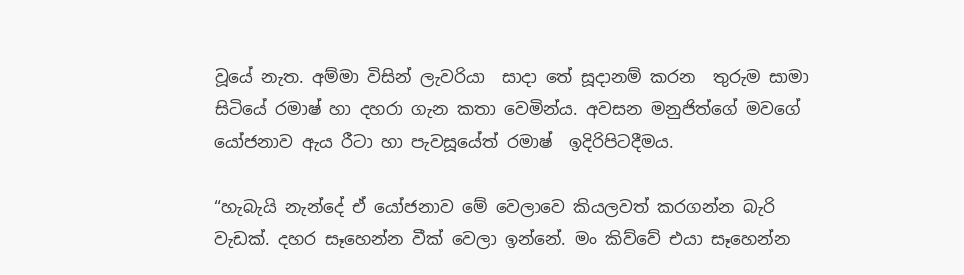වූයේ නැත. අම්මා විසින් ලැවරියා  සාදා තේ සූදානම් කරන  තුරුම සාමා සිටියේ රමාෂ් හා දහරා ගැන කතා වෙමින්ය. අවසන මනුජිත්ගේ මවගේ යෝජනාව ඇය රීටා හා පැවසූයේත් රමාෂ්  ඉදිරිපිටදීමය.

“හැබැයි නැන්දේ ඒ යෝජනාව මේ වෙලාවෙ කියලවත් කරගන්න බැරි වැඩක්. දහර සෑහෙන්න වීක් වෙලා ඉන්නේ. මං කිව්වේ එයා සෑහෙන්න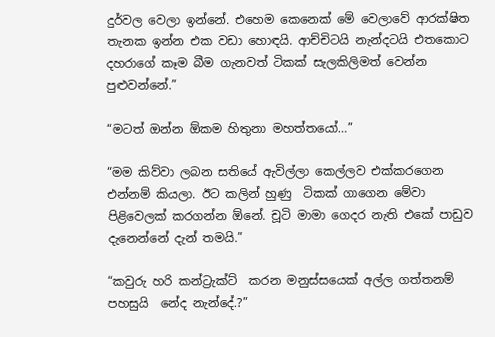දුර්වල වෙලා ඉන්නේ. එහෙම කෙනෙක් මේ වෙලාවේ ආරක්ෂිත තැනක ඉන්න එක වඩා හොඳයි. ආච්චිටයි නැන්දටයි එතකොට දහරාගේ කෑම බීම ගැනවත් ටිකක් සැලකිලිමත් වෙන්න පුළුවන්නේ.”

“මටත් ඔන්න ඕකම හිතුනා මහත්තයෝ…”

“මම කිව්වා ලබන සතියේ ඇවිල්ලා කෙල්ලව එක්කරගෙන එන්නම් කියලා. ඊට කලින් හුණු  ටිකක් ගාගෙන මේවා පිළිවෙලක් කරගන්න ඕනේ. චූටි මාමා ගෙදර නැති එකේ පාඩුව දැනෙන්නේ දැන් තමයි.”

“කවුරු හරි කන්ට්‍රැක්ට්  කරන මනුස්සයෙක් අල්ල ගත්තනම් පහසුයි  නේද නැන්දේ.?”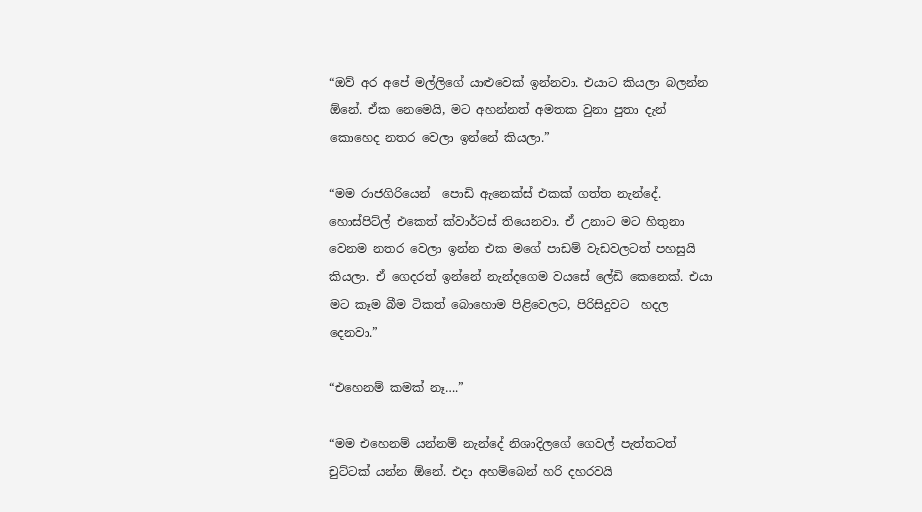“ඔව් අර අපේ මල්ලිගේ යාළුවෙක් ඉන්නවා. එයාට කියලා බලන්න ඕනේ. ඒක නෙමෙයි, මට අහන්නත් අමතක වුනා පුතා දැන් කොහෙද නතර වෙලා ඉන්නේ කියලා.”

“මම රාජගිරියෙන්  පොඩි ඇනෙක්ස් එකක් ගත්ත නැන්දේ. හොස්පිට්ල් එකෙත් ක්වාර්ටස් තියෙනවා. ඒ උනාට මට හිතුනා වෙනම නතර වෙලා ඉන්න එක මගේ පාඩම් වැඩවලටත් පහසුයි කියලා. ඒ ගෙදරත් ඉන්නේ නැන්දගෙම වයසේ ලේඩි කෙනෙක්. එයා මට කෑම බීම ටිකත් බොහොම පිළිවෙලට, පිරිසිදුවට  හදල දෙනවා.”

“එහෙනම් කමක් නෑ….”

“මම එහෙනම් යන්නම් නැන්දේ නිශාදිලගේ ගෙවල් පැත්තටත් චුට්ටක් යන්න ඕනේ. එදා අහම්බෙන් හරි දහරවයි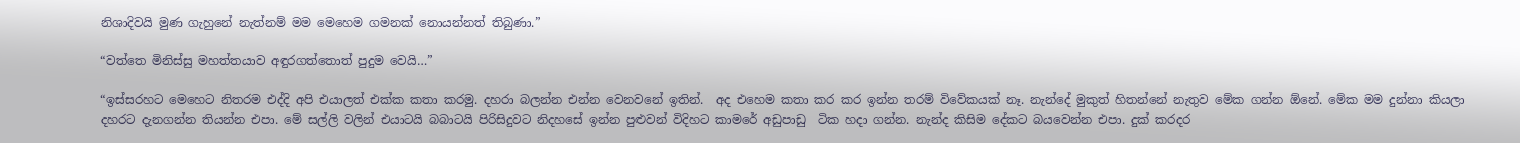නිශාදිවයි මුණ ගැහුනේ නැත්නම් මම මෙහෙම ගමනක් නොයන්නත් තිබුණා.”

“වත්තෙ මිනිස්සු මහත්තයාව අඳුරගත්තොත් පුදුම වෙයි…”

“ඉස්සරහට මෙහෙට නිතරම එද්දි අපි එයාලත් එක්ක කතා කරමු. දහරා බලන්න එන්න වෙනවනේ ඉතින්.  අද එහෙම කතා කර කර ඉන්න තරම් විවේකයක් නෑ. නැන්දේ මුකුත් හිතන්නේ නැතුව මේක ගන්න ඕනේ. මේක මම දුන්නා කියලා දහරට දැනගන්න තියන්න එපා. මේ සල්ලි වලින් එයාටයි බබාටයි පිරිසිදුවට නිදහසේ ඉන්න පුළුවන් විදිහට කාමරේ අඩුපාඩු  ටික හදා ගන්න. නැන්ද කිසිම දේකට බයවෙන්න එපා. දුක් කරදර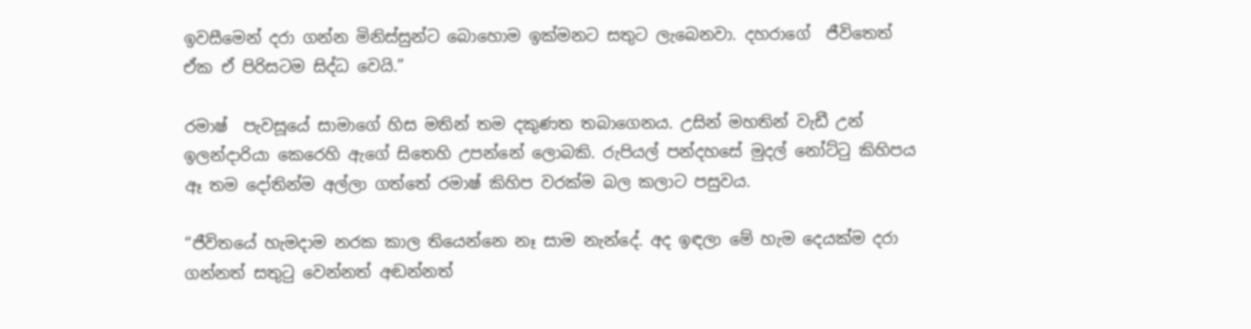ඉවසීමෙන් දරා ගන්න මිනිස්සුන්ට බොහොම ඉක්මනට සතුට ලැබෙනවා. දහරාගේ  ජීවිතෙත් ඒක ඒ පිරිසටම සිද්ධ වෙයි.”

රමාෂ්  පැවසූයේ සාමාගේ හිස මතින් තම දකුණත තබාගෙනය. උසින් මහතින් වැඩී උන් ඉලන්දාරියා කෙරෙහි ඇගේ සිතෙහි උපන්නේ ලොබකි. රුපියල් පන්දහසේ මුදල් නෝට්ටු කිහිපය ඈ තම දෝතින්ම අල්ලා ගත්තේ රමාෂ් කිහිප වරක්ම බල කලාට පසුවය.

“ජීවිතයේ හැමදාම නරක කාල තියෙන්නෙ නෑ සාම නැන්දේ. අද ඉඳලා මේ හැම දෙයක්ම දරා ගන්නත් සතුටු වෙන්නත් අඬන්නත්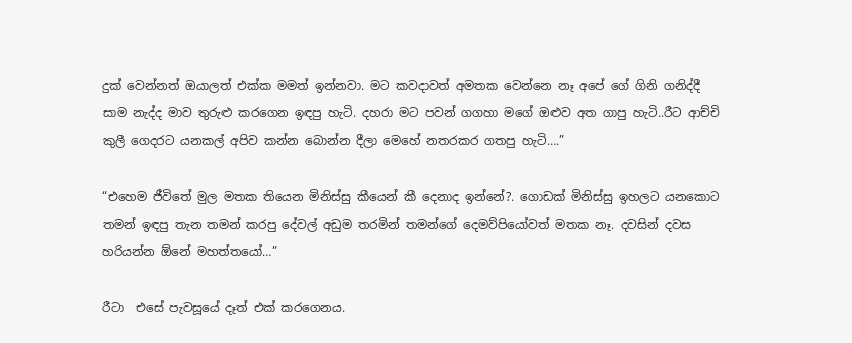දුක් වෙන්නත් ඔයාලත් එක්ක මමත් ඉන්නවා. මට කවදාවත් අමතක වෙන්නෙ නෑ අපේ ගේ ගිනි ගනිද්දී සාම නැද්ද මාව තුරුළු කරගෙන ඉඳපු හැටි. දහරා මට පවන් ගගහා මගේ ඔළුව අත ගාපු හැටි..රීට ආච්චි කුලී ගෙදරට යනකල් අපිව කන්න බොන්න දීලා මෙහේ නතරකර ගතපු හැටි….”

“එහෙම ජීවිතේ මුල මතක තියෙන මිනිස්සු කීයෙන් කී දෙනාද ඉන්නේ?. ගොඩක් මිනිස්සු ඉහලට යනකොට තමන් ඉඳපු තැන තමන් කරපු දේවල් අඩුම තරමින් තමන්ගේ දෙමව්පියෝවත් මතක නෑ. දවසින් දවස හරියන්න ඕනේ මහත්තයෝ…”

රීටා  එසේ පැවසූයේ දෑත් එක් කරගෙනය.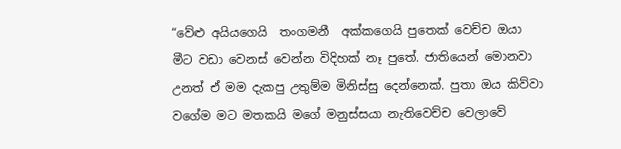“වේළු අයියගෙයි  තංගමනී  අක්කගෙයි පුතෙක් වෙච්ච ඔයා මීට වඩා වෙනස් වෙන්න විදිහක් නෑ පුතේ. ජාතියෙන් මොනවා උනත් ඒ මම දැකපු උතුම්ම මිනිස්සු දෙන්නෙක්. පුතා ඔය කිව්වා වගේම මට මතකයි මගේ මනුස්සයා නැතිවෙච්ච වෙලාවේ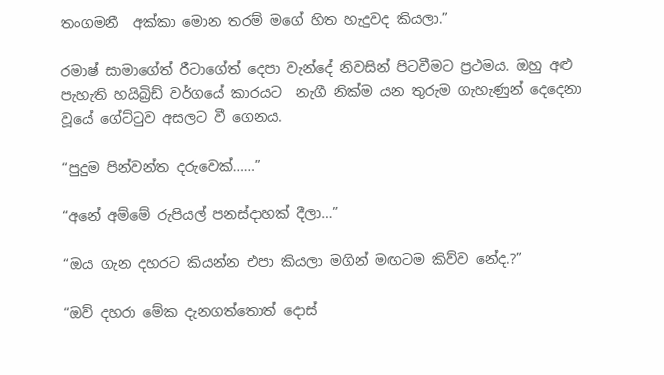තංගමනී  අක්කා මොන තරම් මගේ හිත හැදුවද කියලා.”

රමාෂ් සාමාගේත් රීටාගේත් දෙපා වැන්දේ නිවසින් පිටවීමට ප්‍රථමය. ඔහු අළු පැහැති හයිබ්‍රිඩ් වර්ගයේ කාරයට  නැගී නික්ම යන තුරුම ගැහැණුන් දෙදෙනා වූයේ ගේට්ටුව අසලට වී ගෙනය.

“පුදුම පින්වන්ත දරුවෙක්……”

“අනේ අම්මේ රුපියල් පනස්දාහක් දීලා…”

“ඔය ගැන දහරට කියන්න එපා කියලා මගින් මඟටම කිව්ව නේද.?”

“ඔව් දහරා මේක දැනගත්තොත් දොස්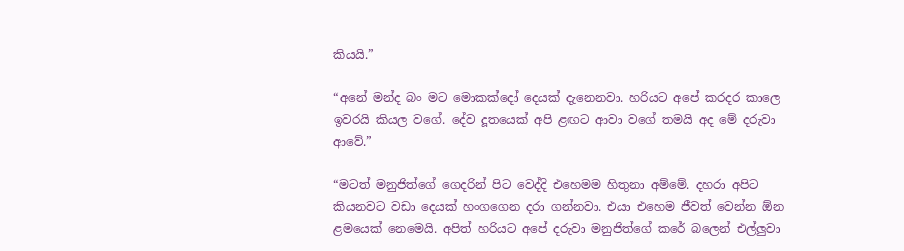කියයි.”

“අනේ මන්ද බං මට මොකක්දෝ දෙයක් දැනෙනවා. හරියට අපේ කරදර කාලෙ ඉවරයි කියල වගේ. දේව දූතයෙක් අපි ළඟට ආවා වගේ තමයි අද මේ දරුවා ආවේ.”

“මටත් මනුජිත්ගේ ගෙදරින් පිට වෙද්දි එහෙමම හිතුනා අම්මේ. දහරා අපිට කියනවට වඩා දෙයක් හංගගෙන දරා ගන්නවා. එයා එහෙම ජීවත් වෙන්න ඕන ළමයෙක් නෙමෙයි. අපිත් හරියට අපේ දරුවා මනුජිත්ගේ කරේ බලෙන් එල්ලුවා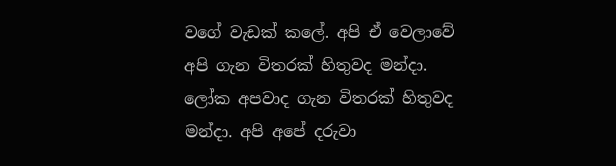වගේ වැඩක් කලේ. අපි ඒ වෙලාවේ අපි ගැන විතරක් හිතුවද මන්දා. ලෝක අපවාද ගැන විතරක් හිතුවද මන්දා. අපි අපේ දරුවා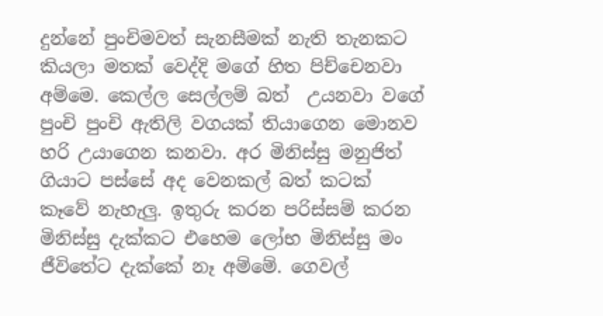දුන්නේ පුංචිමවත් සැනසීමක් නැති තැනකට කියලා මතක් වෙද්දි මගේ හිත පිච්චෙනවා අම්මෙ. කෙල්ල සෙල්ලම් බත්  උයනවා වගේ පුංචි පුංචි ඇතිලි වගයක් තියාගෙන මොනව හරි උයාගෙන කනවා. අර මිනිස්සු මනුජිත් ගියාට පස්සේ අද වෙනකල් බත් කටක් කෑවේ නැහැලු. ඉතුරු කරන පරිස්සම් කරන මිනිස්සු දැක්කට එහෙම ලෝභ මිනිස්සු මං ජීවිතේට දැක්කේ නෑ අම්මේ. ගෙවල්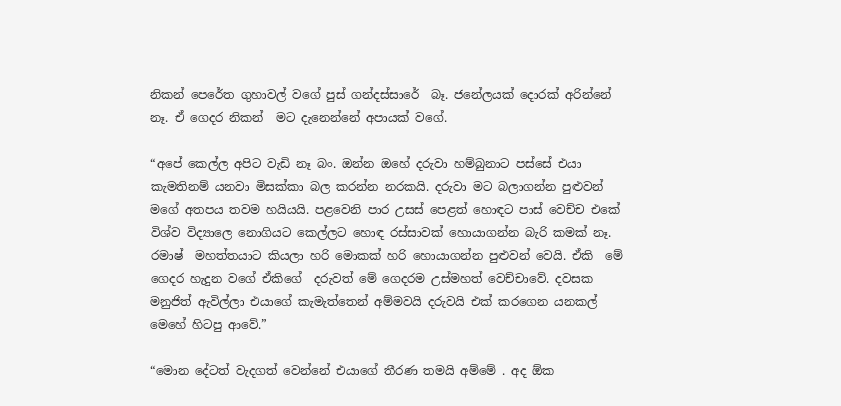නිකන් පෙරේත ගුහාවල් වගේ පුස් ගන්දස්සාරේ  බෑ. ජනේලයක් දොරක් අරින්නේ නෑ. ඒ ගෙදර නිකන්  මට දැනෙන්නේ අපායක් වගේ.

“අපේ කෙල්ල අපිට වැඩි නෑ බං. ඔන්න ඔහේ දරුවා හම්බුනාට පස්සේ එයා කැමතිනම් යනවා මිසක්කා බල කරන්න නරකයි. දරුවා මට බලාගන්න පුළුවන් මගේ අතපය තවම හයියයි. පළවෙනි පාර උසස් පෙළත් හොඳට පාස් වෙච්ච එකේ විශ්ව විද්‍යාලෙ නොගියට කෙල්ලට හොඳ රස්සාවක් හොයාගන්න බැරි කමක් නෑ. රමාෂ්  මහත්තයාට කියලා හරි මොකක් හරි හොයාගන්න පුළුවන් වෙයි. ඒකි  මේ ගෙදර හැදුන වගේ ඒකිගේ  දරුවත් මේ ගෙදරම උස්මහත් වෙච්චාවේ. දවසක මනුජිත් ඇවිල්ලා එයාගේ කැමැත්තෙන් අම්මවයි දරුවයි එක් කරගෙන යනකල් මෙහේ හිටපු ආවේ.”

“මොන දේටත් වැදගත් වෙන්නේ එයාගේ තීරණ තමයි අම්මේ . අද ඕක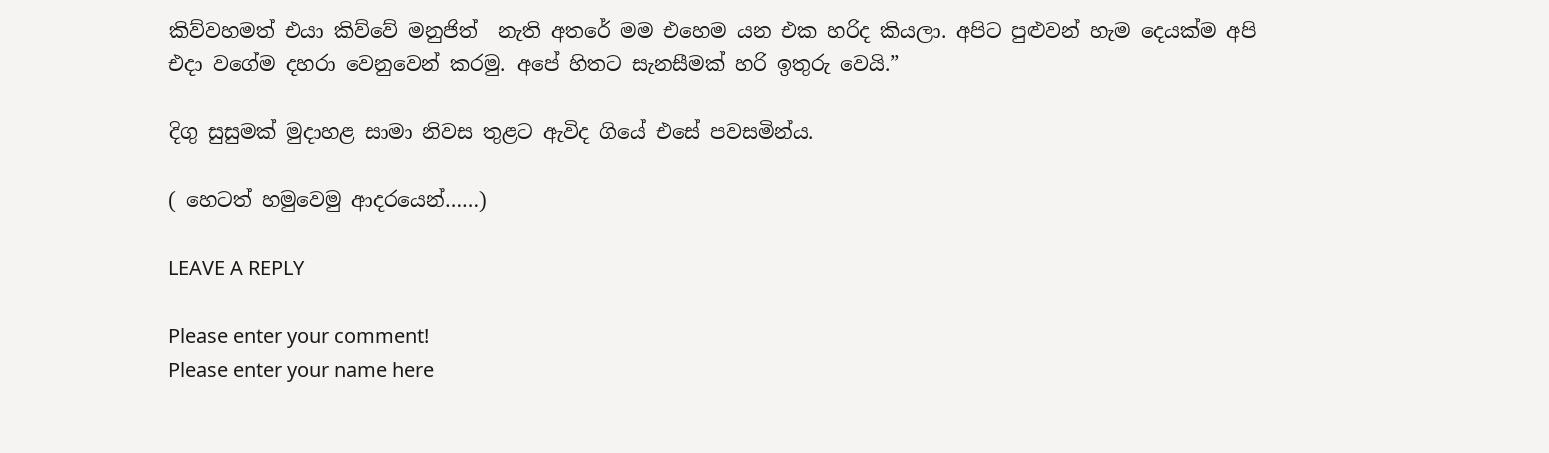කිව්වහමත් එයා කිව්වේ මනුජිත්  නැති අතරේ මම එහෙම යන එක හරිද කියලා. අපිට පුළුවන් හැම දෙයක්ම අපි එදා වගේම දහරා වෙනුවෙන් කරමු. අපේ හිතට සැනසීමක් හරි ඉතුරු වෙයි.”

දිගු සුසුමක් මුදාහළ සාමා නිවස තුළට ඇවිද ගියේ එසේ පවසමින්ය.

( හෙටත් හමුවෙමු ආදරයෙන්……)

LEAVE A REPLY

Please enter your comment!
Please enter your name here